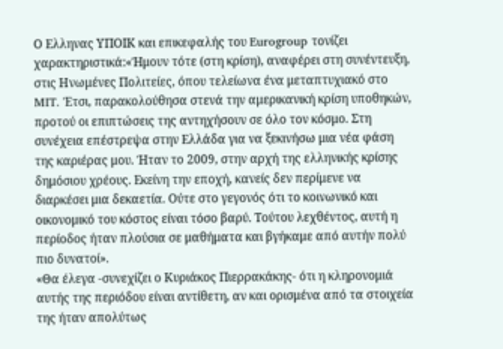Ο Ελληνας ΥΠΟΙΚ και επικεφαλής του Eurogroup τονίζει χαρακτηριστικά:«Ήμουν τότε (στη κρίση), αναφέρει στη συνέντευξη, στις Ηνωμένες Πολιτείες, όπου τελείωνα ένα μεταπτυχιακό στο MIT. Έτσι, παρακολούθησα στενά την αμερικανική κρίση υποθηκών, προτού οι επιπτώσεις της αντηχήσουν σε όλο τον κόσμο. Στη συνέχεια επέστρεψα στην Ελλάδα για να ξεκινήσω μια νέα φάση της καριέρας μου. Ήταν το 2009, στην αρχή της ελληνικής κρίσης δημόσιου χρέους. Εκείνη την εποχή, κανείς δεν περίμενε να διαρκέσει μια δεκαετία. Ούτε στο γεγονός ότι το κοινωνικό και οικονομικό του κόστος είναι τόσο βαρύ. Τούτου λεχθέντος, αυτή η περίοδος ήταν πλούσια σε μαθήματα και βγήκαμε από αυτήν πολύ πιο δυνατοί».
«Θα έλεγα -συνεχίζει ο Κυριάκος Πιερρακάκης- ότι η κληρονομιά αυτής της περιόδου είναι αντίθετη, αν και ορισμένα από τα στοιχεία της ήταν απολύτως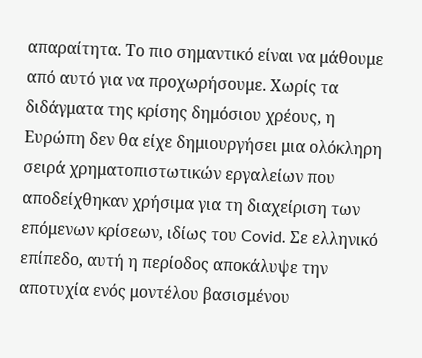απαραίτητα. Το πιο σημαντικό είναι να μάθουμε από αυτό για να προχωρήσουμε. Χωρίς τα διδάγματα της κρίσης δημόσιου χρέους, η Ευρώπη δεν θα είχε δημιουργήσει μια ολόκληρη σειρά χρηματοπιστωτικών εργαλείων που αποδείχθηκαν χρήσιμα για τη διαχείριση των επόμενων κρίσεων, ιδίως του Covid. Σε ελληνικό επίπεδο, αυτή η περίοδος αποκάλυψε την αποτυχία ενός μοντέλου βασισμένου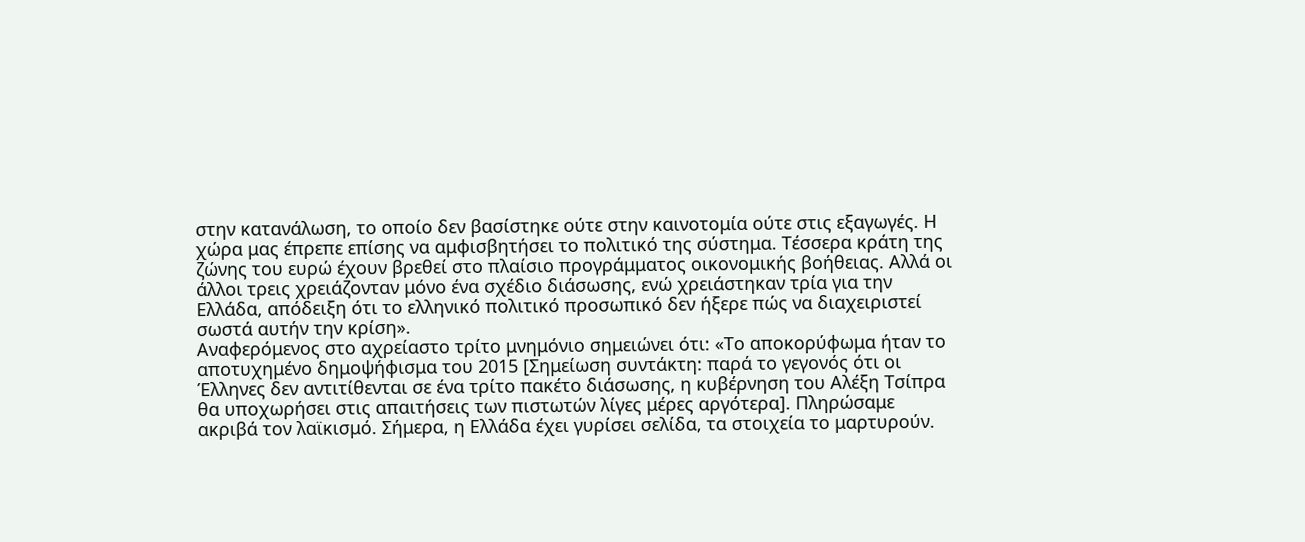στην κατανάλωση, το οποίο δεν βασίστηκε ούτε στην καινοτομία ούτε στις εξαγωγές. Η χώρα μας έπρεπε επίσης να αμφισβητήσει το πολιτικό της σύστημα. Τέσσερα κράτη της ζώνης του ευρώ έχουν βρεθεί στο πλαίσιο προγράμματος οικονομικής βοήθειας. Αλλά οι άλλοι τρεις χρειάζονταν μόνο ένα σχέδιο διάσωσης, ενώ χρειάστηκαν τρία για την Ελλάδα, απόδειξη ότι το ελληνικό πολιτικό προσωπικό δεν ήξερε πώς να διαχειριστεί σωστά αυτήν την κρίση».
Αναφερόμενος στο αχρείαστο τρίτο μνημόνιο σημειώνει ότι: «Το αποκορύφωμα ήταν το αποτυχημένο δημοψήφισμα του 2015 [Σημείωση συντάκτη: παρά το γεγονός ότι οι Έλληνες δεν αντιτίθενται σε ένα τρίτο πακέτο διάσωσης, η κυβέρνηση του Αλέξη Τσίπρα θα υποχωρήσει στις απαιτήσεις των πιστωτών λίγες μέρες αργότερα]. Πληρώσαμε ακριβά τον λαϊκισμό. Σήμερα, η Ελλάδα έχει γυρίσει σελίδα, τα στοιχεία το μαρτυρούν.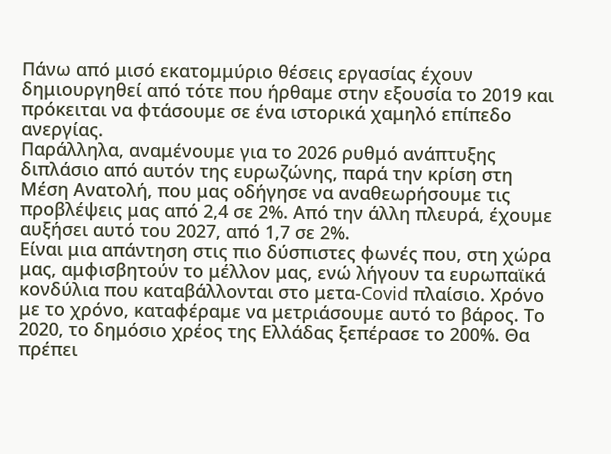Πάνω από μισό εκατομμύριο θέσεις εργασίας έχουν δημιουργηθεί από τότε που ήρθαμε στην εξουσία το 2019 και πρόκειται να φτάσουμε σε ένα ιστορικά χαμηλό επίπεδο ανεργίας.
Παράλληλα, αναμένουμε για το 2026 ρυθμό ανάπτυξης διπλάσιο από αυτόν της ευρωζώνης, παρά την κρίση στη Μέση Ανατολή, που μας οδήγησε να αναθεωρήσουμε τις προβλέψεις μας από 2,4 σε 2%. Από την άλλη πλευρά, έχουμε αυξήσει αυτό του 2027, από 1,7 σε 2%.
Είναι μια απάντηση στις πιο δύσπιστες φωνές που, στη χώρα μας, αμφισβητούν το μέλλον μας, ενώ λήγουν τα ευρωπαϊκά κονδύλια που καταβάλλονται στο μετα-Covid πλαίσιο. Χρόνο με το χρόνο, καταφέραμε να μετριάσουμε αυτό το βάρος. Το 2020, το δημόσιο χρέος της Ελλάδας ξεπέρασε το 200%. Θα πρέπει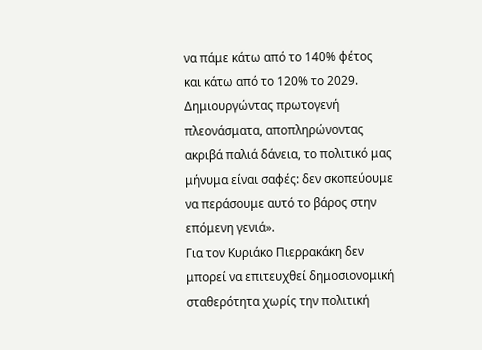να πάμε κάτω από το 140% φέτος και κάτω από το 120% το 2029. Δημιουργώντας πρωτογενή πλεονάσματα, αποπληρώνοντας ακριβά παλιά δάνεια, το πολιτικό μας μήνυμα είναι σαφές: δεν σκοπεύουμε να περάσουμε αυτό το βάρος στην επόμενη γενιά».
Για τον Κυριάκο Πιερρακάκη δεν μπορεί να επιτευχθεί δημοσιονομική σταθερότητα χωρίς την πολιτική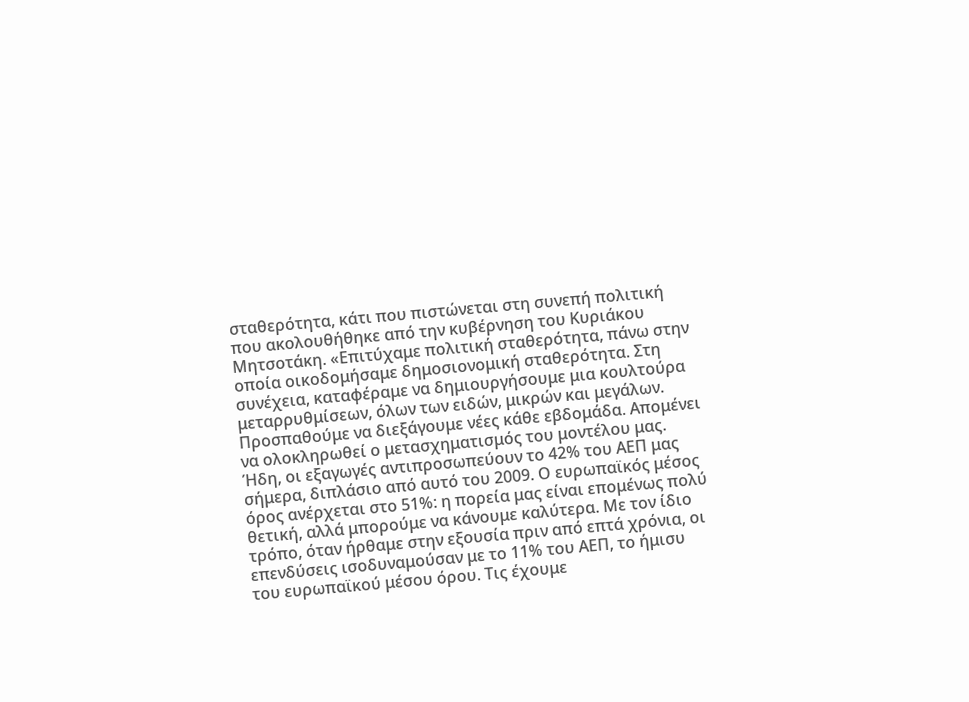σταθερότητα, κάτι που πιστώνεται στη συνεπή πολιτική που ακολουθήθηκε από την κυβέρνηση του Κυριάκου Μητσοτάκη. «Επιτύχαμε πολιτική σταθερότητα, πάνω στην οποία οικοδομήσαμε δημοσιονομική σταθερότητα. Στη συνέχεια, καταφέραμε να δημιουργήσουμε μια κουλτούρα μεταρρυθμίσεων, όλων των ειδών, μικρών και μεγάλων. Προσπαθούμε να διεξάγουμε νέες κάθε εβδομάδα. Απομένει να ολοκληρωθεί ο μετασχηματισμός του μοντέλου μας. Ήδη, οι εξαγωγές αντιπροσωπεύουν το 42% του ΑΕΠ μας σήμερα, διπλάσιο από αυτό του 2009. Ο ευρωπαϊκός μέσος όρος ανέρχεται στο 51%: η πορεία μας είναι επομένως πολύ θετική, αλλά μπορούμε να κάνουμε καλύτερα. Με τον ίδιο τρόπο, όταν ήρθαμε στην εξουσία πριν από επτά χρόνια, οι επενδύσεις ισοδυναμούσαν με το 11% του ΑΕΠ, το ήμισυ του ευρωπαϊκού μέσου όρου. Τις έχουμε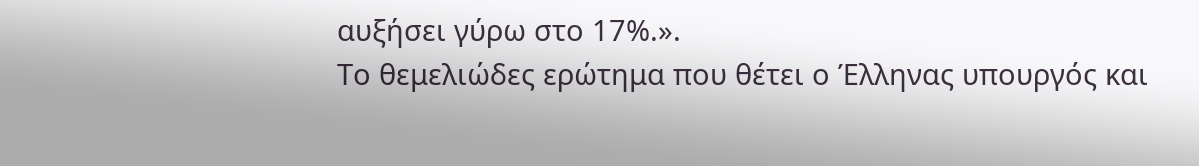αυξήσει γύρω στο 17%.».
Το θεμελιώδες ερώτημα που θέτει ο Έλληνας υπουργός και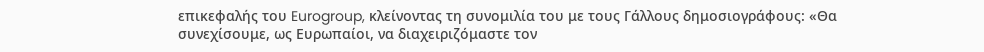επικεφαλής του Eurogroup, κλείνοντας τη συνομιλία του με τους Γάλλους δημοσιογράφους: «Θα συνεχίσουμε, ως Ευρωπαίοι, να διαχειριζόμαστε τον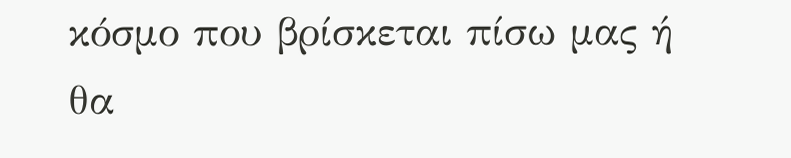κόσμο που βρίσκεται πίσω μας ή θα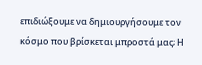επιδιώξουμε να δημιουργήσουμε τον κόσμο που βρίσκεται μπροστά μας; Η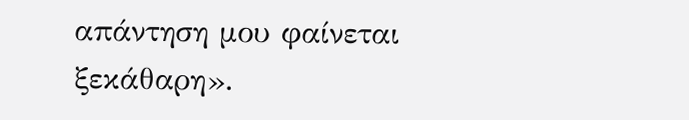απάντηση μου φαίνεται ξεκάθαρη».